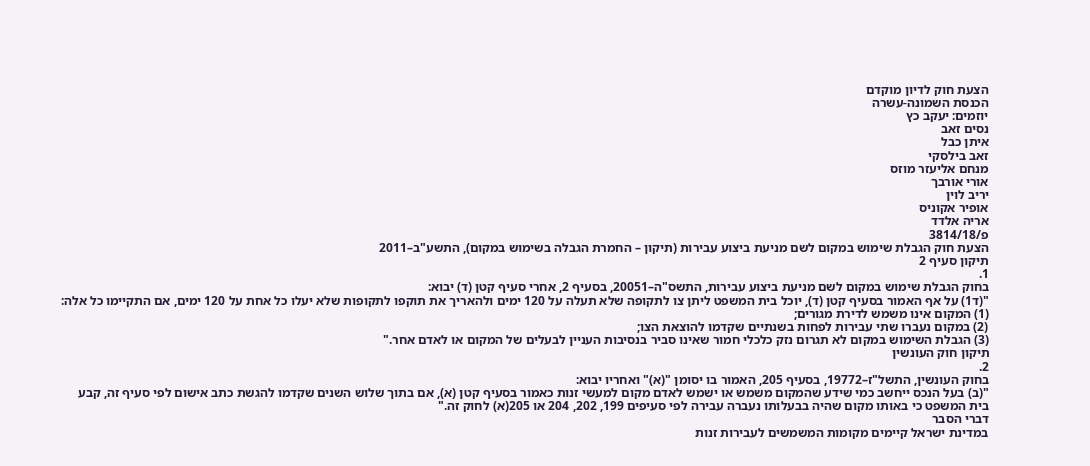הצעת חוק לדיון מוקדם
הכנסת השמונה-עשרה
יוזמים: יעקב כץ
נסים זאב
איתן כבל
זאב בילסקי
מנחם אליעזר מוזס
אורי אורבך
יריב לוין
אופיר אקוניס
אריה אלדד
פ/3814/18
הצעת חוק הגבלת שימוש במקום לשם מניעת ביצוע עבירות (תיקון – החמרת הגבלה בשימוש במקום), התשע"ב–2011
תיקון סעיף 2
1.
בחוק הגבלת שימוש במקום לשם מניעת ביצוע עבירות, התשס"ה–20051, בסעיף 2, אחרי סעיף קטן (ד) יבוא:
"(ד1) על אף האמור בסעיף קטן (ד), יוכל בית המשפט ליתן צו לתקופה שלא תעלה על 120 ימים ולהאריך את תוקפו לתקופות שלא יעלו כל אחת על 120 ימים, אם התקיימו כל אלה:
(1) המקום אינו משמש לדירת מגורים;
(2) במקום נעברו שתי עבירות לפחות בשנתיים שקדמו להוצאת הצו;
(3) הגבלת השימוש במקום לא תגרום נזק כלכלי חמור שאינו סביר בנסיבות העניין לבעלים של המקום או לאדם אחר."
תיקון חוק העונשין
2.
בחוק העונשין, התשל"ז–19772, בסעיף 205, האמור בו יסומן "(א)" ואחריו יבוא:
"(ב) בעל הנכס ייחשב כמי שידע שהמקום משמש או ישמש לאדם מקום למעשי זנות כאמור בסעיף קטן (א), אם בתוך שלוש השנים שקדמו להגשת כתב אישום לפי סעיף זה, קבע בית המשפט כי באותו מקום שהיה בבעלותו נעברה עבירה לפי סעיפים 199, 202, 204 או 205(א) לחוק זה."
דברי הסבר
במדינת ישראל קיימים מקומות המשמשים לעבירות זנות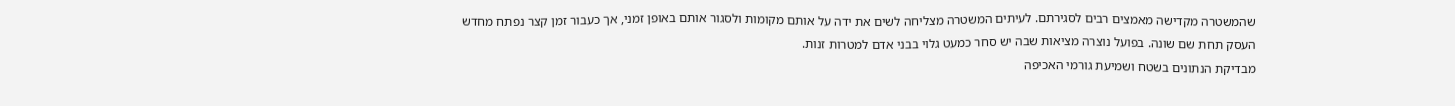שהמשטרה מקדישה מאמצים רבים לסגירתם. לעיתים המשטרה מצליחה לשים את ידה על אותם מקומות ולסגור אותם באופן זמני, אך כעבור זמן קצר נפתח מחדש העסק תחת שם שונה. בפועל נוצרה מציאות שבה יש סחר כמעט גלוי בבני אדם למטרות זנות.
מבדיקת הנתונים בשטח ושמיעת גורמי האכיפה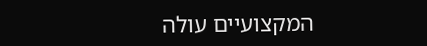המקצועיים עולה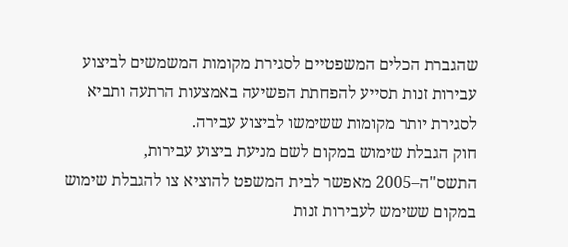שהגברת הכלים המשפטיים לסגירת מקומות המשמשים לביצוע עבירות זנות תסייע להפחתת הפשיעה באמצעות הרתעה ותביא לסגירת יותר מקומות ששימשו לביצוע עבירה.
חוק הגבלת שימוש במקום לשם מניעת ביצוע עבירות, התשס"ה–2005 מאפשר לבית המשפט להוציא צו להגבלת שימוש במקום ששימש לעבירות זנות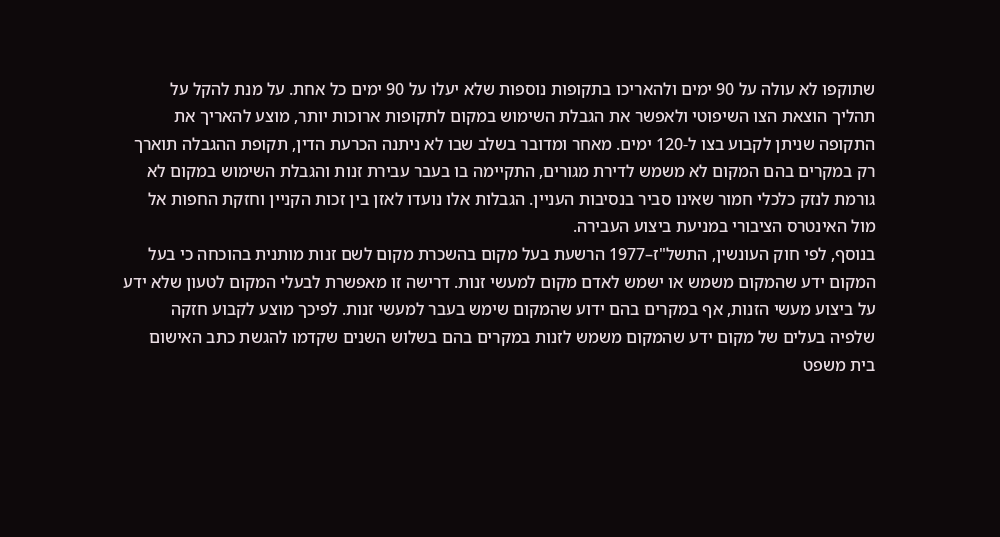שתוקפו לא עולה על 90 ימים ולהאריכו בתקופות נוספות שלא יעלו על 90 ימים כל אחת. על מנת להקל על תהליך הוצאת הצו השיפוטי ולאפשר את הגבלת השימוש במקום לתקופות ארוכות יותר, מוצע להאריך את התקופה שניתן לקבוע בצו ל-120 ימים. מאחר ומדובר בשלב שבו לא ניתנה הכרעת הדין, תקופת ההגבלה תוארך רק במקרים בהם המקום לא משמש לדירת מגורים, התקיימה בו בעבר עבירת זנות והגבלת השימוש במקום לא גורמת לנזק כלכלי חמור שאינו סביר בנסיבות העניין. הגבלות אלו נועדו לאזן בין זכות הקניין וחזקת החפות אל מול האינטרס הציבורי במניעת ביצוע העבירה.
בנוסף, לפי חוק העונשין, התשל"ז–1977 הרשעת בעל מקום בהשכרת מקום לשם זנות מותנית בהוכחה כי בעל המקום ידע שהמקום משמש או ישמש לאדם מקום למעשי זנות. דרישה זו מאפשרת לבעלי המקום לטעון שלא ידע על ביצוע מעשי הזנות, אף במקרים בהם ידוע שהמקום שימש בעבר למעשי זנות. לפיכך מוצע לקבוע חזקה שלפיה בעלים של מקום ידע שהמקום משמש לזנות במקרים בהם בשלוש השנים שקדמו להגשת כתב האישום בית משפט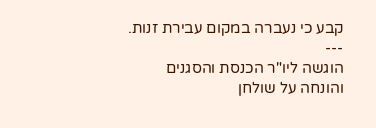קבע כי נעברה במקום עבירת זנות.
---
הוגשה ליו"ר הכנסת והסגנים
והונחה על שולחן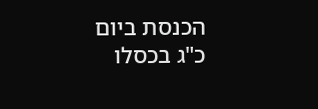הכנסת ביום
כ"ג בכסלו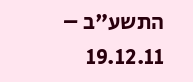התשע"ב – 19.12.11